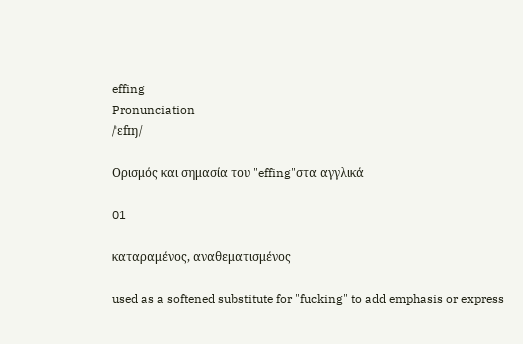effing
Pronunciation
/ˈɛfɪŋ/

Ορισμός και σημασία του "effing"στα αγγλικά

01

καταραμένος, αναθεματισμένος

used as a softened substitute for "fucking" to add emphasis or express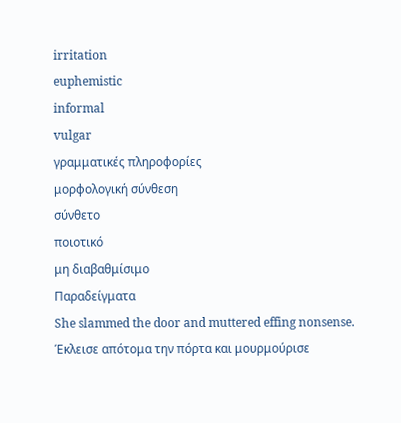irritation
euphemistic
informal
vulgar
γραμματικές πληροφορίες
μορφολογική σύνθεση
σύνθετο
ποιοτικό
μη διαβαθμίσιμο
Παραδείγματα
She slammed the door and muttered effing nonsense.
Έκλεισε απότομα την πόρτα και μουρμούρισε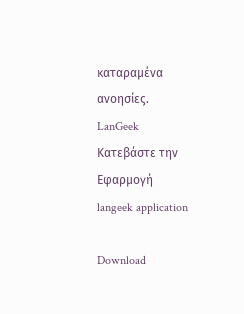καταραμένα ανοησίες.
LanGeek
Κατεβάστε την Εφαρμογή
langeek application

Download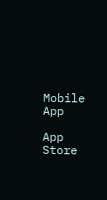Mobile App

App Store